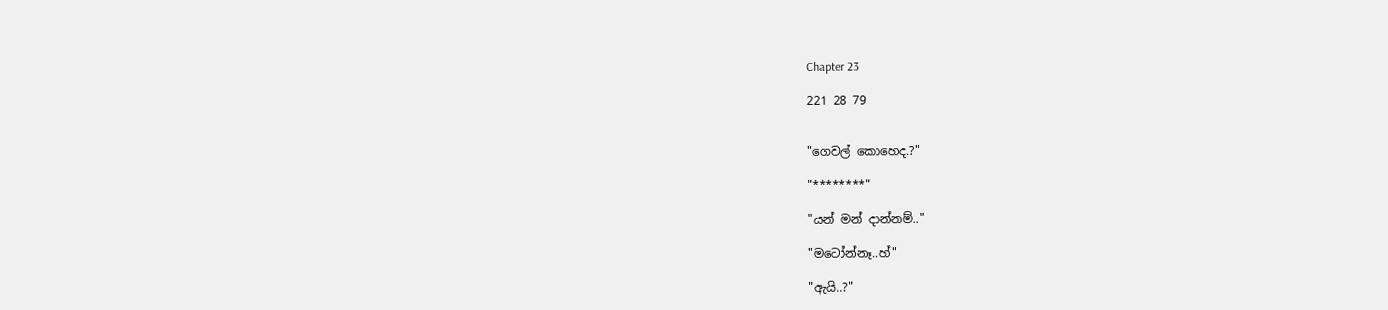Chapter 23

221 28 79


"ගෙවල් කොහෙද.?"

"********"

"යන් මන් දාන්නම්.."

"මටෝන්නෑ..හ්"

"ඇයි..?"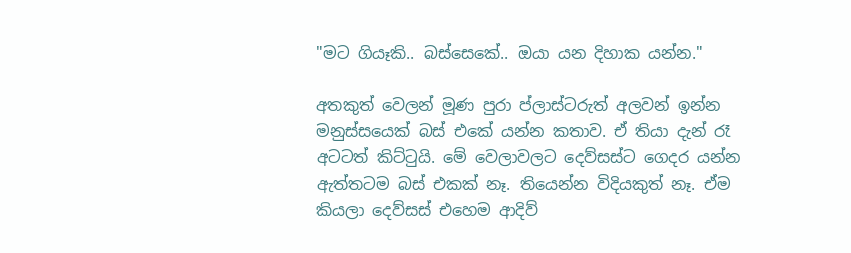"මට ගියෑකි.. බස්සෙකේ.. ඔයා යන දිහාක යන්න."

අතකුත් වෙලන් මූණ පුරා ප්ලාස්ටරුත් අලවන් ඉන්න මනුස්සයෙක් බස් එකේ යන්න කතාව. ඒ තියා දැන් රෑ අටටත් කිට්ටුයි. මේ වෙලාවලට දෙව්සස්ට ගෙදර යන්න ඇත්තටම බස් එකක් නෑ. තියෙන්න විදියකුත් නෑ. ඒම කියලා දෙව්සස් එහෙම ආදිව්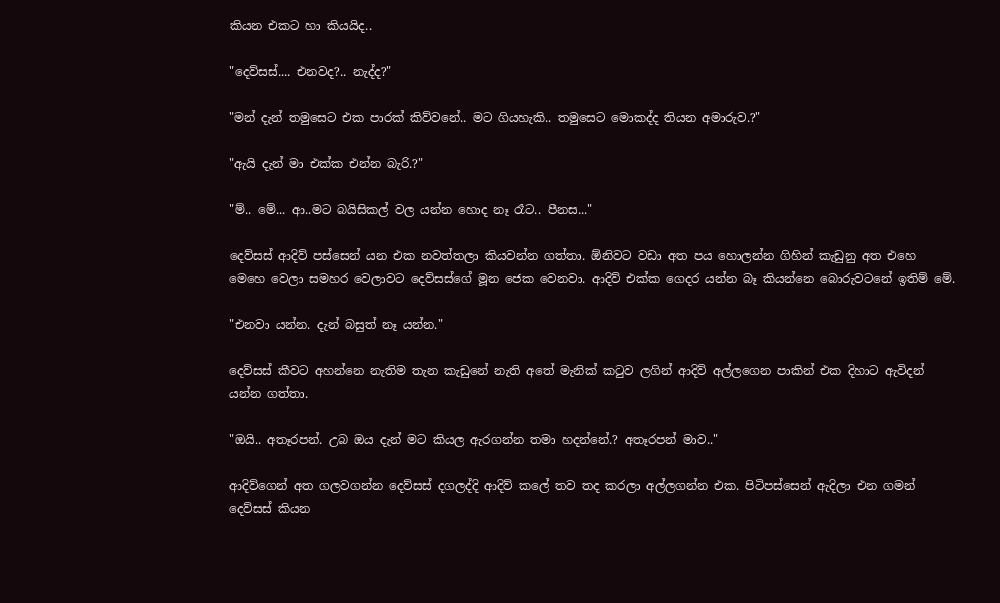කියන එකට හා කියයිද..

"දෙව්සස්.... එනවද?.. නැද්ද?"

"මන් දැන් තමුසෙට එක පාරක් කිව්වනේ.. මට ගියහැකි.. තමුසෙට මොකද්ද තියන අමාරුව.?"

"ඇයි දැන් මා එක්ක එන්න බැරි.?"

"ම්.. මේ... ආ..මට බයිසිකල් වල යන්න හොද නෑ රෑට.. පීනස..."

දෙව්සස් ආදිව් පස්සෙන් යන එක නවත්තලා කියවන්න ගත්තා. ඕනිවට වඩා අත පය හොලන්න ගිහින් කැඩුනු අත එහෙ මෙහෙ වෙලා සමහර වෙලාවට දෙව්සස්ගේ මූන ජෙක වෙනවා. ආදිව් එක්ක ගෙදර යන්න බෑ කියන්නෙ බොරුවටනේ ඉතිම් මේ.

"එනවා යන්න. දැන් බසුත් නෑ යන්න."

දෙව්සස් කීවට අහන්නෙ නැතිම තැන කැඩුනේ නැති අතේ මැනික් කටුව ලගින් ආදිව් අල්ලගෙන පාකින් එක දිහාට ඇවිදන් යන්න ගත්තා.

"ඔයි.. අතෑරපන්. උබ ඔය දැන් මට කියල ඇරගන්න තමා හදන්නේ.? අතෑරපන් මාව.."

ආදිව්ගෙන් අත ගලවගන්න දෙව්සස් දගලද්දි ආදිව් කලේ තව තද කරලා අල්ලගන්න එක. පිටිපස්සෙන් ඇදිලා එන ගමන් දෙව්සස් කියන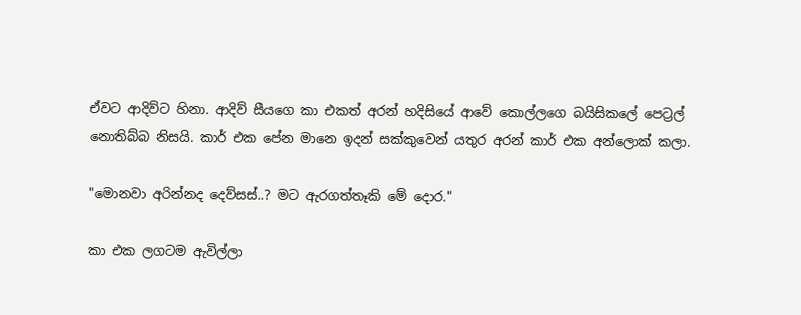ඒවට ආදිව්ට හිනා. ආදිව් සීයගෙ කා එකත් අරන් හදිසියේ ආවේ කොල්ලගෙ බයිසිකලේ පෙට්‍රල් නොතිබ්බ නිසයි. කාර් එක පේන මානෙ ඉදන් සක්කුවෙන් යතුර අරන් කාර් එක අන්ලොක් කලා.

"මොනවා අරින්නද දෙව්සස්..? මට ඇරගත්තෑකි මේ දොර."

කා එක ලගටම ඇවිල්ලා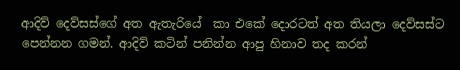ආදිව් දෙව්සස්ගේ අත ඇතැරියේ  කා එකේ දොරටත් අත තියලා දෙව්සස්ට පෙන්නන ගමන්. ආදිව් කටින් පනින්න ආපු හිනාව තද කරන්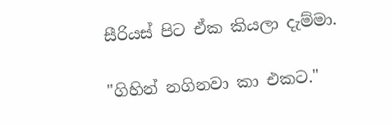සීරියස් පිට ඒක කියලා දැම්මා.

"ගිහින් නගිනවා කා එකට."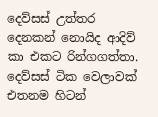දෙව්සස් උත්තර දෙනකන් නොයිද ආදිව්  කා එකට රින්ගගත්තා. දෙව්සස් ටික වෙලාවක් එතනම හිටන්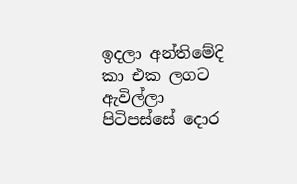ඉදලා අන්තිමේදි කා එක ලගට ඇවිල්ලා පිටිපස්සේ දොර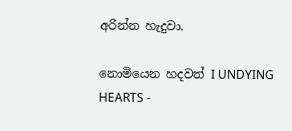අරින්න හැදුවා.

නොමියෙන හදවත් I UNDYING HEARTS -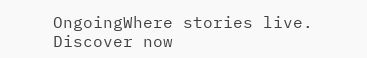OngoingWhere stories live. Discover now